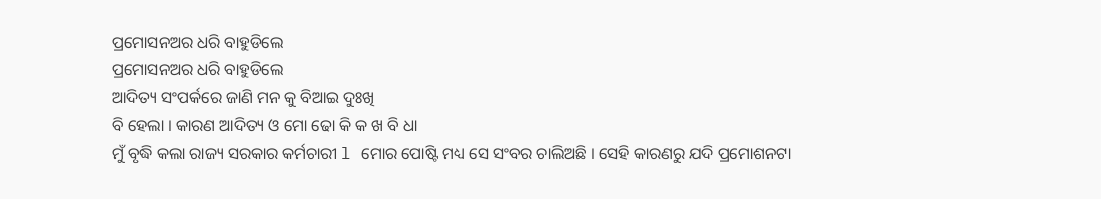ପ୍ରମୋସନଅର ଧରି ବାହୁଡିଲେ
ପ୍ରମୋସନଅର ଧରି ବାହୁଡିଲେ
ଆଦିତ୍ୟ ସଂପର୍କରେ ଜାଣି ମନ କୁ ବିଆଇ ଦୁଃଖି
ବି ହେଲା । କାରଣ ଆଦିତ୍ୟ ଓ ମୋ ଢୋ କି କ ଖ ବି ଧା
ମୁଁ ବୃଦ୍ଧି କଲା ରାଜ୍ୟ ସରକାର କର୍ମଚାରୀ l ମୋର ପୋଷ୍ଟି ମଧ୍ୟ ସେ ସଂବର ଚାଲିଅଛି । ସେହି କାରଣରୁ ଯଦି ପ୍ରମୋଶନଟା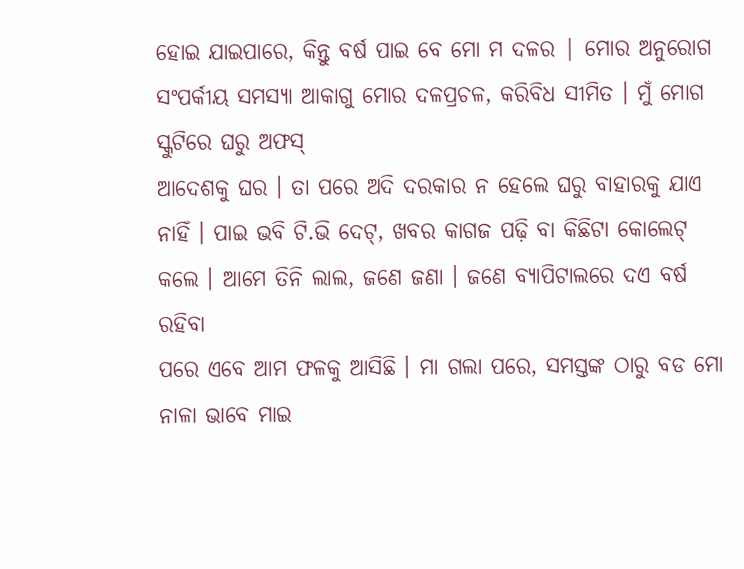ହୋଇ ଯାଇପାରେ, କିନ୍ତୁ ବର୍ଷ ପାଇ ବେ ମୋ ମ ଦଳର | ମୋର ଅନୁରୋଗ ସଂପର୍କୀୟ ସମସ୍ୟା ଆକାଗୁ ମୋର ଦଳପ୍ରଚଳ, କରିବିଧ ସୀମିତ । ମୁଁ ମୋଗ ସ୍କୁଟିରେ ଘରୁ ଅଫସ୍
ଆଦେଶକୁ ଘର । ତା ପରେ ଅଦି ଦରକାର ନ ହେଲେ ଘରୁ ବାହାରକୁ ଯାଏ ନାହିଁ । ପାଇ ଭବି ଟି.ଭି ଦେଟ୍, ଖବର କାଗଜ ପଢ଼ି ବା କିଛିଟା କୋଲେଟ୍ କଲେ । ଆମେ ତିନି ଲାଲ, ଜଣେ ଜଣା । ଜଣେ ବ୍ୟାପିଟାଲରେ ଦଏ ବର୍ଷ ରହିବା
ପରେ ଏବେ ଆମ ଫଳକୁ ଆସିଛି । ମା ଗଲା ପରେ, ସମସ୍ତଙ୍କ ଠାରୁ ବଡ ମୋ ନାଳା ଭାବେ ମାଇ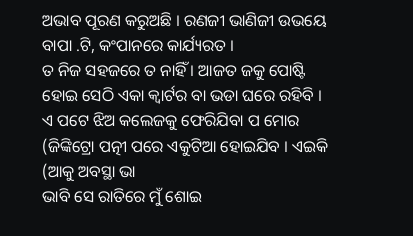ଅଭାବ ପୂରଣ କରୁଅଛି । ରଣଜୀ ଭାଣିଜୀ ଉଭୟେ ବାପା .ଟି, କଂପାନରେ କାର୍ଯ୍ୟରତ ।
ତ ନିଜ ସହଜରେ ତ ନାହିଁ । ଆଜତ ଜକୁ ପୋଷ୍ଟି ହୋଇ ସେଠି ଏକା କ୍ୱାର୍ଟର ବା ଭଡା ଘରେ ରହିବି । ଏ ପଟେ ଝିଅ କଲେଜକୁ ଫେରିଯିବା ପ ମୋର (ଜିଙ୍କିଟ୍ରୋ ପତ୍ନୀ ପରେ ଏକୁଟିଆ ହୋଇଯିବ । ଏଇକି (ଆକୁ ଅବସ୍ଥା ଭା
ଭାବି ସେ ରାତିରେ ମୁଁ ଶୋଇ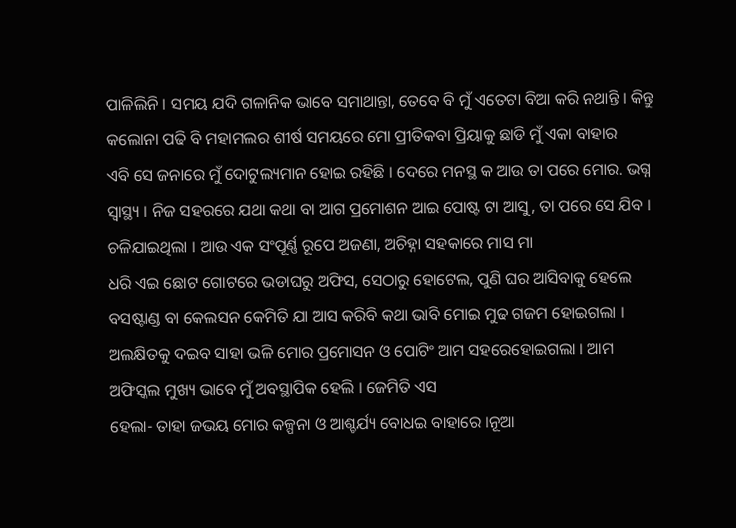ପାଳିଲିନି । ସମୟ ଯଦି ଗଳାନିକ ଭାବେ ସମାଥାନ୍ତା, ତେବେ ବି ମୁଁ ଏତେଟା ବିଆ କରି ନଥାନ୍ତି । କିନ୍ତୁ କଲୋନା ପଢି ବି ମହାମଲର ଶୀର୍ଷ ସମୟରେ ମୋ ପ୍ରୀତିକବା ପ୍ରିୟାକୁ ଛାଡି ମୁଁ ଏକା ବାହାର
ଏବି ସେ ଜନାରେ ମୁଁ ଦୋଟୁଲ୍ୟମାନ ହୋଇ ରହିଛି । ଦେରେ ମନସ୍ଥ କ ଆଉ ତା ପରେ ମୋର. ଭଗ୍ନ ସ୍ୱାସ୍ଥ୍ୟ । ନିଜ ସହରରେ ଯଥା କଥା ବା ଆଗ ପ୍ରମୋଶନ ଆଇ ପୋଷ୍ଟ ଟା ଆସୁ, ତା ପରେ ସେ ଯିବ । ଚଳିଯାଇଥିଲା । ଆଉ ଏକ ସଂପୂର୍ଣ୍ଣ ରୂପେ ଅଜଣା, ଅଚିହ୍ନା ସହକାରେ ମାସ ମା
ଧରି ଏଇ ଛୋଟ ଗୋଟରେ ଭଡାଘରୁ ଅଫିସ, ସେଠାରୁ ହୋଟେଲ, ପୁଣି ଘର ଆସିବାକୁ ହେଲେ ବସଷ୍ଟାଣ୍ଡ ବା କେଲସନ କେମିତି ଯା ଆସ କରିବି କଥା ଭାବି ମୋଇ ମୁଢ ଗଜମ ହୋଇଗଲା । ଅଲକ୍ଷିତକୁ ଦଇବ ସାହା ଭଳି ମୋର ପ୍ରମୋସନ ଓ ପୋଟିଂ ଆମ ସହରେହୋଇଗଲା । ଆମ ଅଫିସ୍କଲ ମୁଖ୍ୟ ଭାବେ ମୁଁ ଅବସ୍ଥାପିକ ହେଲି । ଜେମିତି ଏସ
ହେଲା- ତାହା ଜଭୟ ମୋର କଳ୍ପନା ଓ ଆଶ୍ଚର୍ଯ୍ୟ ବୋଧଇ ବାହାରେ ।ନୂଆ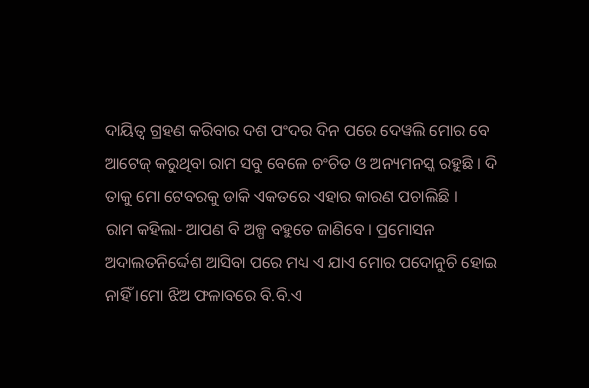ଦାୟିତ୍ବ ଗ୍ରହଣ କରିବାର ଦଶ ପଂଦର ଦିନ ପରେ ଦେୱଲି ମୋର ବେ ଆଟେଜ୍ କରୁଥିବା ରାମ ସବୁ ବେଳେ ଚଂଚିତ ଓ ଅନ୍ୟମନସ୍କ ରହୁଛି । ଦି ତାକୁ ମୋ ଟେବରକୁ ଡାକି ଏକତରେ ଏହାର କାରଣ ପଚାଲିଛି ।
ରାମ କହିଲା- ଆପଣ ବି ଅଳ୍ପ ବହୁତେ ଜାଣିବେ । ପ୍ରମୋସନ ଅଦାଲତନିର୍ଦ୍ଦେଶ ଆସିବା ପରେ ମଧ୍ୟ ଏ ଯାଏ ମୋର ପଦୋନୁଚି ହୋଇ ନାହିଁ ।ମୋ ଝିଅ ଫଳାବରେ ବି.ବି.ଏ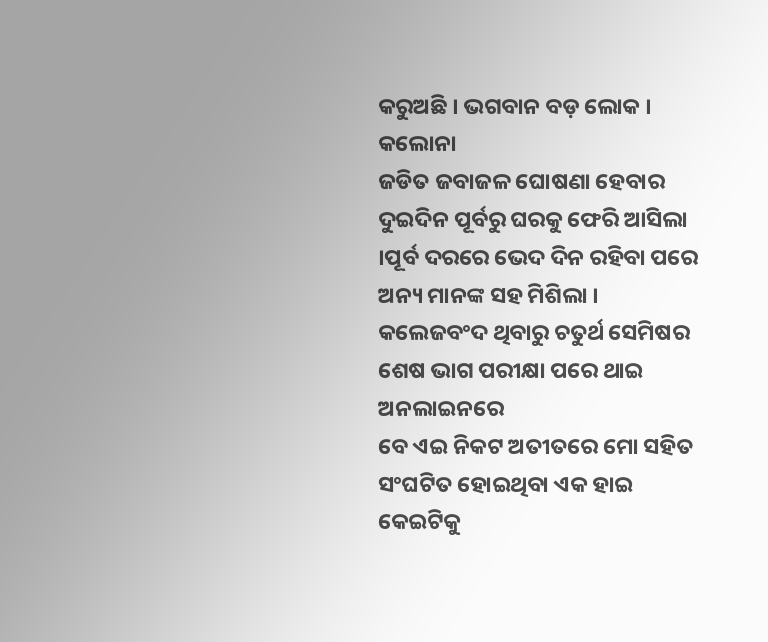କରୁଅଛି । ଭଗବାନ ବଡ଼ ଲୋକ । କଲୋନା
ଜଡିତ ଜବାଜଳ ଘୋଷଣା ହେବାର ଦୁଇଦିନ ପୂର୍ବରୁ ଘରକୁ ଫେରି ଆସିଲା ।ପୂର୍ବ ଦରରେ ଭେଦ ଦିନ ରହିବା ପରେ ଅନ୍ୟ ମାନଙ୍କ ସହ ମିଶିଲା । କଲେଜବଂଦ ଥିବାରୁ ଚତୁର୍ଥ ସେମିଷର ଶେଷ ଭାଗ ପରୀକ୍ଷା ପରେ ଥାଇ ଅନଲାଇନରେ
ବେ ଏଇ ନିକଟ ଅତୀତରେ ମୋ ସହିତ ସଂଘଟିତ ହୋଇଥିବା ଏକ ହାଇ କେଇଟିକୁ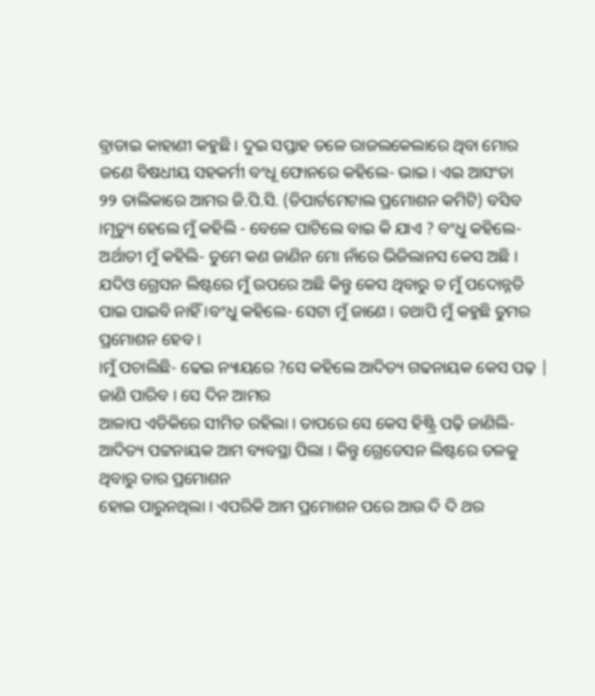ବ୍ରାଡାଇ କାହାଣୀ କହୁଛି । ଦୁଇ ସପ୍ତାହ ତଳେ ରାଜଲକେଲାରେ ଥିବା ମୋର ଜଣେ ବିଷଧୀୟ ସହକର୍ମୀ ବଂଧୂ ଫୋନରେ କହିଲେ- ଭାଇ । ଏଇ ଆସଂତା
୨୨ ତାଲିକାରେ ଆମର ଜି.ପି.ସି. (ଡିପାର୍ଟମେଟାଲ ପ୍ରମୋଶନ କମିଟି) ବସିବ ।ମୃତ୍ୟୁ ହେଲେ ମୁଁ କହିଲି - ବେଳେ ପାଟିଲେ ବାଇ କି ଯାଏ ? ବଂଧୁ କହିଲେ- ଅର୍ଥାତୀ ମୁଁ କହିଲି- ତୁମେ କଣ ଜାଣିନ ମୋ ନାଁରେ ଭିଜିଲାନସ କେସ ଅଛି । ଯଦିଓ ଗ୍ରେସନ ଲିଷ୍ଟରେ ମୁଁ ଉପରେ ଅଛି କିନ୍ତୁ କେସ ଥିବାରୁ ତ ମୁଁ ପଦୋନ୍ନତି ପାଇ ପାଇବି ନାହିଁ ।ବଂଧୁ କହିଲେ- ସେଟା ମୁଁ ଜାଣେ । ତଥାପି ମୁଁ କହୁଛି ତୁମର ପ୍ରମୋଶନ ହେବ ।
।ମୁଁ ପଚାଲିଛି- ଢେଇ ନ୍ୟାୟରେ ?ସେ କହିଲେ ଆଦିତ୍ୟ ଗଢନାୟକ କେସ ପଢ଼ | ଜାଣି ପାରିବ । ସେ ଦିନ ଆମର
ଆଳାପ ଏଡିକିରେ ସୀମିତ ରହିଲା । ତାପରେ ସେ କେସ ହିଷ୍ଟ୍ରି ପଢ଼ି ଜାଣିଲି- ଆଦିତ୍ୟ ପଟ୍ଟନାୟକ ଆମ ବ୍ୟବସ୍ଥା ପିଲା । କିନ୍ତୁ ଗ୍ରେଡେସନ ଲିଷ୍ଟରେ ତଳକୁ ଥିବାରୁ ତାର ପ୍ରମୋଶନ
ହୋଇ ପାରୁନଥିଲା । ଏପରିକି ଆମ ପ୍ରମୋଶନ ପରେ ଆଉ ଦି ଦି ଥର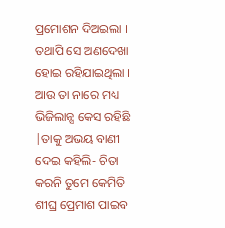ପ୍ରମୋଶନ ଦିଅଇଲା । ତଥାପି ସେ ଅଣଦେଖା ହୋଇ ରହିଯାଇଥିଲା । ଆଉ ତା ନାରେ ମଧ୍ୟ ଭିଜିଲାନ୍ସ କେସ ରହିଛି |ତାକୁ ଅଭୟ ବାଣୀ ଦେଇ କହିଲି- ଚିତା କରନି ତୁମେ କେମିତି ଶୀଘ୍ର ପ୍ରେମାଶ ପାଇବ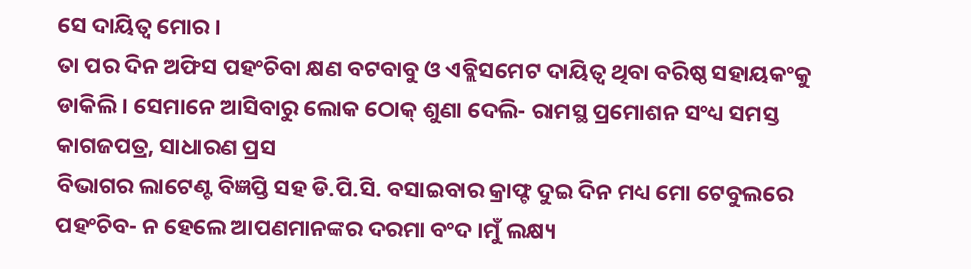ସେ ଦାୟିତ୍ବ ମୋର ।
ତା ପର ଦିନ ଅଫିସ ପହଂଚିବା କ୍ଷଣ ବଟବାବୁ ଓ ଏବ୍ଲିସମେଟ ଦାୟିତ୍ବ ଥିବା ବରିଷ୍ଠ ସହାୟକଂକୁ ଡାକିଲି । ସେମାନେ ଆସିବାରୁ ଲୋକ ଠୋକ୍ ଶୁଣା ଦେଲି- ରାମସ୍ଥ ପ୍ରମୋଶନ ସଂଧ୍ୟ ସମସ୍ତ କାଗଜପତ୍ର, ସାଧାରଣ ପ୍ରସ
ବିଭାଗର ଲାଟେଣ୍ଟ ବିଜ୍ଞପ୍ତି ସହ ଡି.ପି.ସି. ବସାଇବାର କ୍ରାଫ୍ଟ ଦୁଇ ଦିନ ମଧ୍ୟ ମୋ ଟେବୁଲରେ ପହଂଚିବ- ନ ହେଲେ ଆପଣମାନଙ୍କର ଦରମା ବଂଦ ।ମୁଁ ଲକ୍ଷ୍ୟ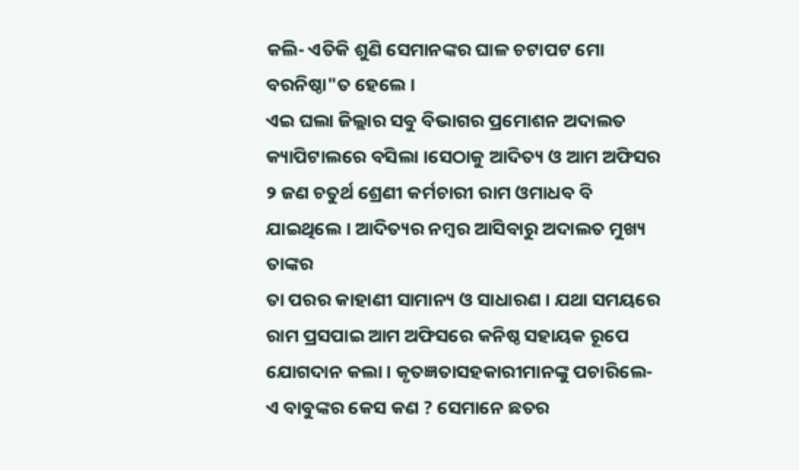କଲି- ଏତିକି ଶୁଣି ସେମାନଙ୍କର ଘାଳ ଚଟାପଟ ମୋ ବରନିଷ୍ଠା"ତ ହେଲେ ।
ଏଇ ଘଲା ଜିଲ୍ଲାର ସବୁ ବିଭାଗର ପ୍ରମୋଶନ ଅଦାଲତ କ୍ୟାପିଟାଲରେ ବସିଲା ।ସେଠାକୁ ଆଦିତ୍ୟ ଓ ଆମ ଅଫିସର ୨ ଜଣ ଚତୁର୍ଥ ଶ୍ରେଣୀ କର୍ମଚାରୀ ରାମ ଓମାଧବ ବି ଯାଇଥିଲେ । ଆଦିତ୍ୟର ନମ୍ବର ଆସିବାରୁ ଅଦାଲତ ମୁଖ୍ୟ ତାଙ୍କର
ତା ପରର କାହାଣୀ ସାମାନ୍ୟ ଓ ସାଧାରଣ । ଯଥା ସମୟରେ ରାମ ପ୍ରସପାଇ ଆମ ଅଫିସରେ କନିଷ୍ଠ ସହାୟକ ରୂପେ ଯୋଗଦାନ କଲା । କୃତଜ୍ଞତାସହକାରୀମାନଙ୍କୁ ପଚାରିଲେ- ଏ ବାବୁଙ୍କର କେସ କଣ ? ସେମାନେ ଛତର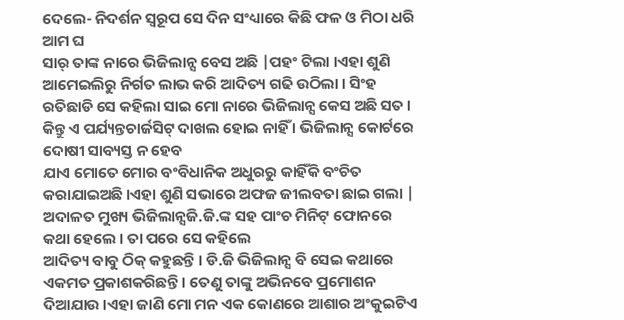ଦେଲେ- ନିଦର୍ଶନ ସ୍ବରୂପ ସେ ଦିନ ସଂଧ୍ୟାରେ କିଛି ଫଳ ଓ ମିଠା ଧରି ଆମ ଘ
ସାର୍ ତାଙ୍କ ନାରେ ଭିଜିଲାନ୍ସ ବେସ ଅଛି |ପହଂ ଟିଲା ।ଏହା ଶୁଣି ଆମେଇଲିରୁ ନିର୍ଗତ ଲାଭ କରି ଆଦିତ୍ୟ ଗଢି ଉଠିଲା । ସିଂହ ରତିଛାଡି ସେ କହିଲା ସାଇ ମୋ ନାରେ ଭିଜିଲାନ୍ସ କେସ ଅଛି ସତ । କିନ୍ତୁ ଏ ପର୍ଯ୍ୟନ୍ତଚାର୍ଜସିଟ୍ ଦାଖଲ ହୋଇ ନାହିଁ । ଭିଜିଲାନ୍ସ କୋର୍ଟରେ ଦୋଷୀ ସାବ୍ୟସ୍ତ ନ ହେବ
ଯାଏ ମୋତେ ମୋର ବଂବିଧାନିକ ଅଧୁରରୁ କାହିଁକି ବଂଚିତ କରାଯାଇଅଛି ।ଏହା ଶୁଣି ସଭାରେ ଅଫଜ ଜୀଲବତା ଛାଇ ଗଲା | ଅଦାଳତ ମୁଖ୍ୟ ଭିଜିଲାନ୍ସଜି.ଜି.ଙ୍କ ସହ ପାଂଚ ମିନିଟ୍ ଫୋନରେ କଥା ହେଲେ । ତା ପରେ ସେ କହିଲେ
ଆଦିତ୍ୟ ବାବୁ ଠିକ୍ କହୁଛନ୍ତି । ଡି.ଜି ଭିଜିଲାନ୍ସ ବି ସେଇ କଥାରେ ଏକମତ ପ୍ରକାଶକରିଛନ୍ତି । ତେଣୁ ତାଙ୍କୁ ଅଭିନବେ ପ୍ରମୋଶନ ଦିଆଯାଉ ।ଏହା ଜାଣି ମୋ ମନ ଏକ କୋଣରେ ଆଶାର ଅଂକୁଇଟିଏ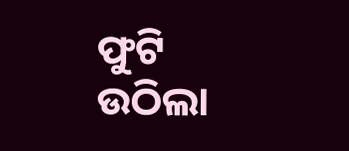ଫୁଟି ଉଠିଲା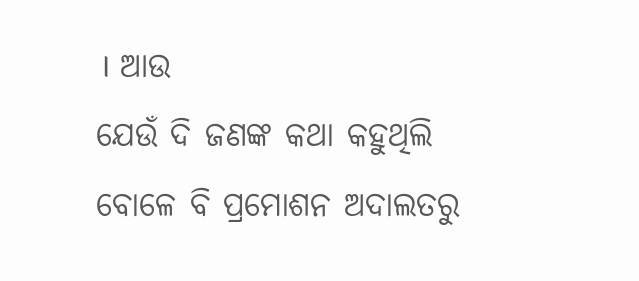। ଆଉ
ଯେଉଁ ଦି ଜଣଙ୍କ କଥା କହୁଥିଲି ବୋଳେ ବି ପ୍ରମୋଶନ ଅଦାଲତରୁ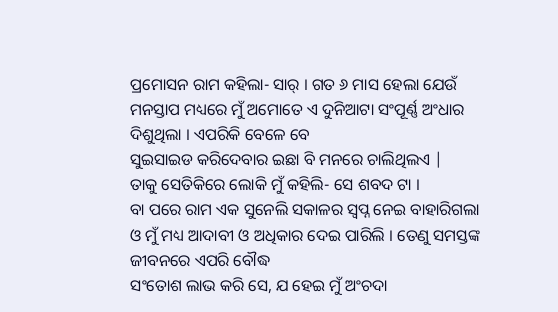ପ୍ରମୋସନ ରାମ କହିଲା- ସାର୍ । ଗତ ୬ ମାସ ହେଲା ଯେଉଁ ମନସ୍ତାପ ମଧ୍ୟରେ ମୁଁ ଅମୋତେ ଏ ଦୁନିଆଟା ସଂପୂର୍ଣ୍ଣ ଅଂଧାର ଦିଶୁଥିଲା । ଏପରିକି ବେଳେ ବେ
ସୁଇସାଇଡ କରିଦେବାର ଇଛା ବି ମନରେ ଚାଲିଥିଲଏ |
ତାକୁ ସେତିକିରେ ଲୋକି ମୁଁ କହିଲି- ସେ ଶବଦ ଟା ।
ବା ପରେ ରାମ ଏକ ସୁନେଲି ସକାଳର ସ୍ୱପ୍ନ ନେଇ ବାହାରିଗଲା ଓ ମୁଁ ମଧ୍ୟ ଆଦାବୀ ଓ ଅଧିକାର ଦେଇ ପାରିଲି । ତେଣୁ ସମସ୍ତଙ୍କ ଜୀବନରେ ଏପରି ବୌଦ୍ଧ
ସଂତୋଶ ଲାଭ କରି ସେ, ଯ ହେଇ ମୁଁ ଅଂଚଦା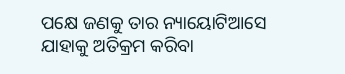ପକ୍ଷେ ଜଣକୁ ତାର ନ୍ୟାୟୋଟିଆସେ ଯାହାକୁ ଅତିକ୍ରମ କରିବା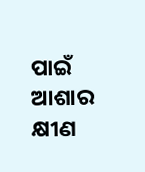ପାଇଁ ଆଶାର କ୍ଷୀଣ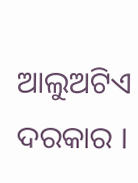ଆଲୁଅଟିଏ ଦରକାର ।